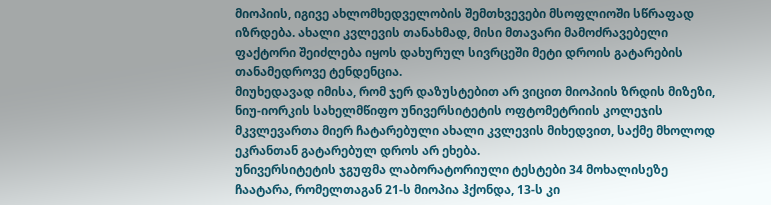მიოპიის, იგივე ახლომხედველობის შემთხვევები მსოფლიოში სწრაფად იზრდება. ახალი კვლევის თანახმად, მისი მთავარი მამოძრავებელი ფაქტორი შეიძლება იყოს დახურულ სივრცეში მეტი დროის გატარების თანამედროვე ტენდენცია.
მიუხედავად იმისა, რომ ჯერ დაზუსტებით არ ვიცით მიოპიის ზრდის მიზეზი, ნიუ-იორკის სახელმწიფო უნივერსიტეტის ოფტომეტრიის კოლეჯის მკვლევართა მიერ ჩატარებული ახალი კვლევის მიხედვით, საქმე მხოლოდ ეკრანთან გატარებულ დროს არ ეხება.
უნივერსიტეტის ჯგუფმა ლაბორატორიული ტესტები 34 მოხალისეზე ჩაატარა, რომელთაგან 21-ს მიოპია ჰქონდა, 13-ს კი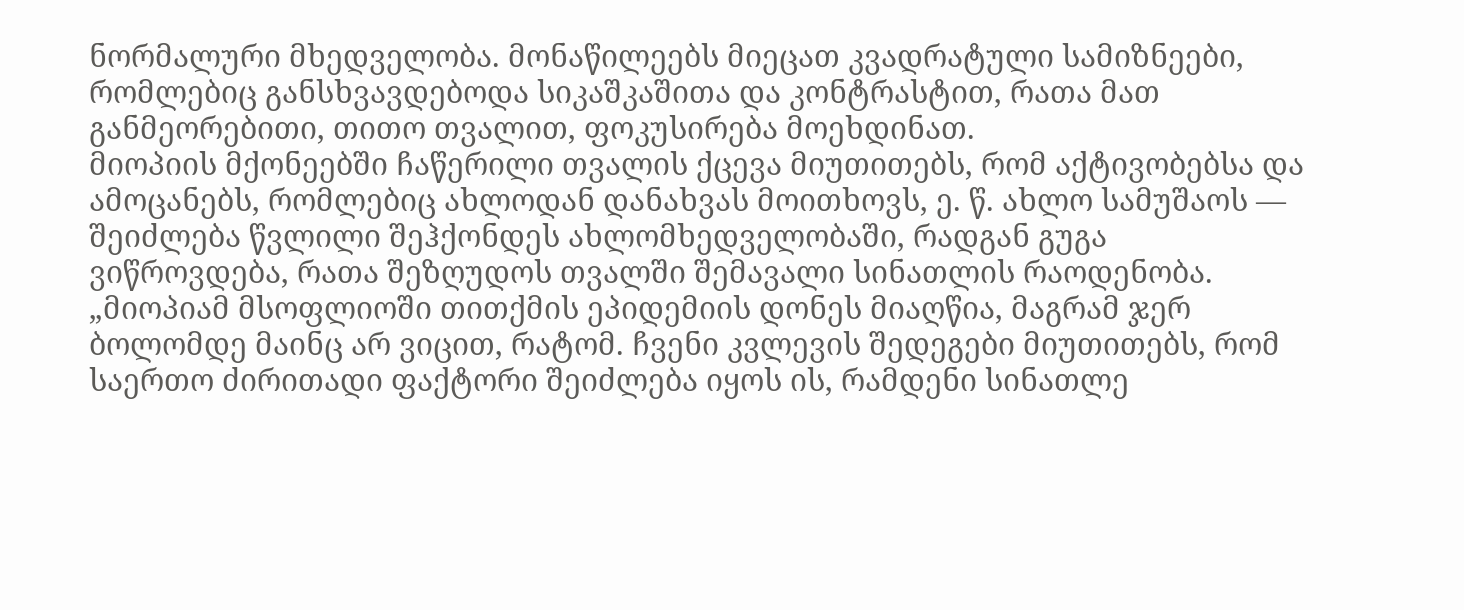ნორმალური მხედველობა. მონაწილეებს მიეცათ კვადრატული სამიზნეები, რომლებიც განსხვავდებოდა სიკაშკაშითა და კონტრასტით, რათა მათ განმეორებითი, თითო თვალით, ფოკუსირება მოეხდინათ.
მიოპიის მქონეებში ჩაწერილი თვალის ქცევა მიუთითებს, რომ აქტივობებსა და ამოცანებს, რომლებიც ახლოდან დანახვას მოითხოვს, ე. წ. ახლო სამუშაოს — შეიძლება წვლილი შეჰქონდეს ახლომხედველობაში, რადგან გუგა ვიწროვდება, რათა შეზღუდოს თვალში შემავალი სინათლის რაოდენობა.
„მიოპიამ მსოფლიოში თითქმის ეპიდემიის დონეს მიაღწია, მაგრამ ჯერ ბოლომდე მაინც არ ვიცით, რატომ. ჩვენი კვლევის შედეგები მიუთითებს, რომ საერთო ძირითადი ფაქტორი შეიძლება იყოს ის, რამდენი სინათლე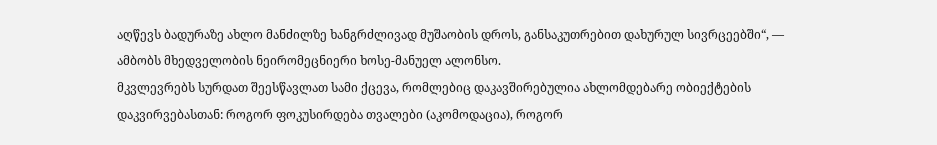აღწევს ბადურაზე ახლო მანძილზე ხანგრძლივად მუშაობის დროს, განსაკუთრებით დახურულ სივრცეებში“, — ამბობს მხედველობის ნეირომეცნიერი ხოსე-მანუელ ალონსო.
მკვლევრებს სურდათ შეესწავლათ სამი ქცევა, რომლებიც დაკავშირებულია ახლომდებარე ობიექტების დაკვირვებასთან: როგორ ფოკუსირდება თვალები (აკომოდაცია), როგორ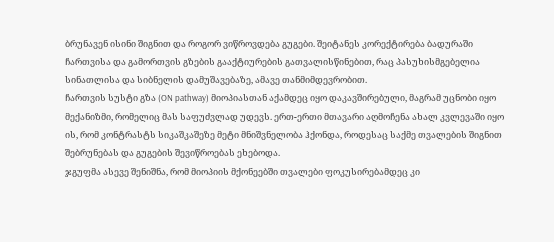ბრუნავენ ისინი შიგნით და როგორ ვიწროვდება გუგები. შეიტანეს კორექტირება ბადურაში ჩართვისა და გამორთვის გზების გააქტიურების გათვალისწინებით, რაც პასუხისმგებელია სინათლისა და სიბნელის დამუშავებაზე, ამავე თანმიმდევრობით.
ჩართვის სუსტი გზა (ON pathway) მიოპიასთან აქამდეც იყო დაკავშირებული, მაგრამ უცნობი იყო მექანიზმი, რომელიც მას საფუძვლად უდევს. ერთ-ერთი მთავარი აღმოჩენა ახალ კვლევაში იყო ის, რომ კონტრასტს სიკაშკაშეზე მეტი მნიშვნელობა ჰქონდა, როდესაც საქმე თვალების შიგნით შებრუნებას და გუგების შევიწროებას ეხებოდა.
ჯგუფმა ასევე შენიშნა, რომ მიოპიის მქონეებში თვალები ფოკუსირებამდეც კი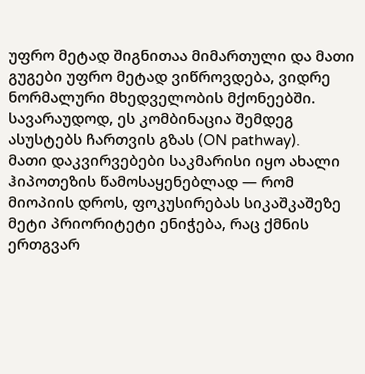უფრო მეტად შიგნითაა მიმართული და მათი გუგები უფრო მეტად ვიწროვდება, ვიდრე ნორმალური მხედველობის მქონეებში. სავარაუდოდ, ეს კომბინაცია შემდეგ ასუსტებს ჩართვის გზას (ON pathway).
მათი დაკვირვებები საკმარისი იყო ახალი ჰიპოთეზის წამოსაყენებლად — რომ მიოპიის დროს, ფოკუსირებას სიკაშკაშეზე მეტი პრიორიტეტი ენიჭება, რაც ქმნის ერთგვარ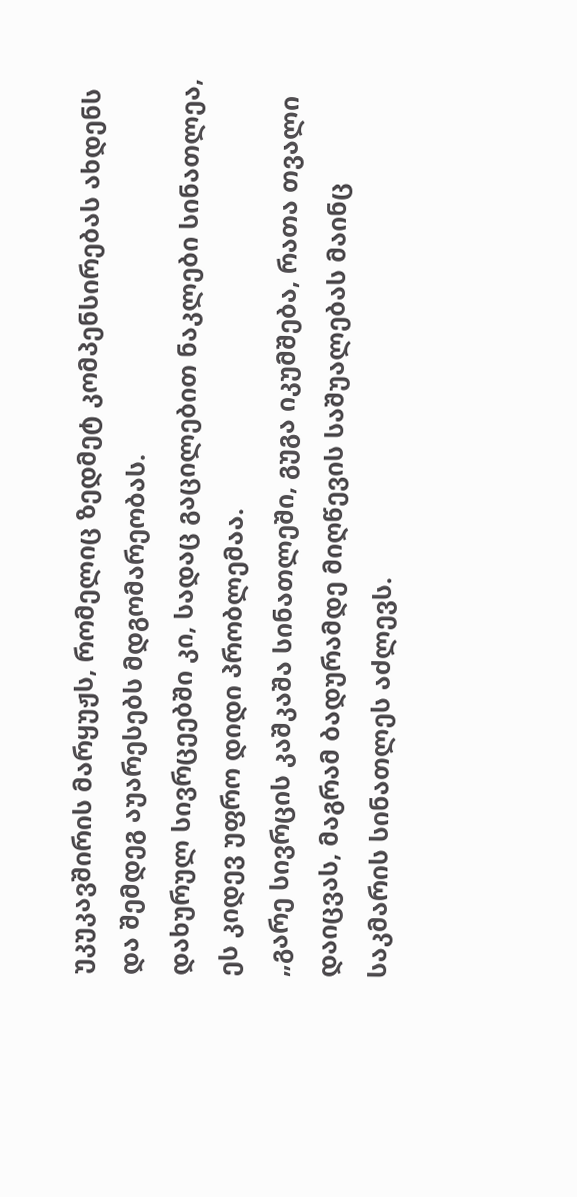უკუკავშირის მარყუჟს, რომელიც ზედმეტ კომპენსირებას ახდენს და შემდეგ აუარესებს მდგომარეობას.
დახურულ სივრცეებში კი, სადაც გაცილებით ნაკლები სინათლეა, ეს კიდევ უფრო დიდი პრობლემაა.
„გარე სივრცის კაშკაშა სინათლეში, გუგა იკუმშება, რათა თვალი დაიცვას, მაგრამ ბადურამდე მიღწევის საშუალებას მაინც საკმარის სინათლეს აძლევს.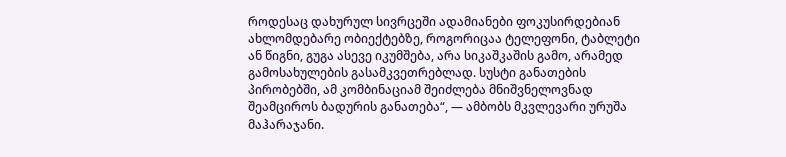როდესაც დახურულ სივრცეში ადამიანები ფოკუსირდებიან ახლომდებარე ობიექტებზე, როგორიცაა ტელეფონი, ტაბლეტი ან წიგნი, გუგა ასევე იკუმშება, არა სიკაშკაშის გამო, არამედ გამოსახულების გასამკვეთრებლად. სუსტი განათების პირობებში, ამ კომბინაციამ შეიძლება მნიშვნელოვნად შეამციროს ბადურის განათება“, — ამბობს მკვლევარი ურუშა მაჰარაჯანი.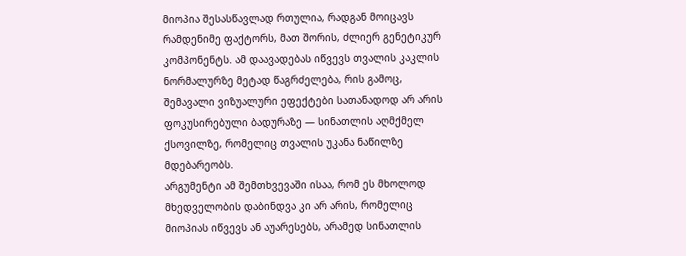მიოპია შესასწავლად რთულია, რადგან მოიცავს რამდენიმე ფაქტორს, მათ შორის, ძლიერ გენეტიკურ კომპონენტს. ამ დაავადებას იწვევს თვალის კაკლის ნორმალურზე მეტად წაგრძელება, რის გამოც, შემავალი ვიზუალური ეფექტები სათანადოდ არ არის ფოკუსირებული ბადურაზე — სინათლის აღმქმელ ქსოვილზე, რომელიც თვალის უკანა ნაწილზე მდებარეობს.
არგუმენტი ამ შემთხვევაში ისაა, რომ ეს მხოლოდ მხედველობის დაბინდვა კი არ არის, რომელიც მიოპიას იწვევს ან აუარესებს, არამედ სინათლის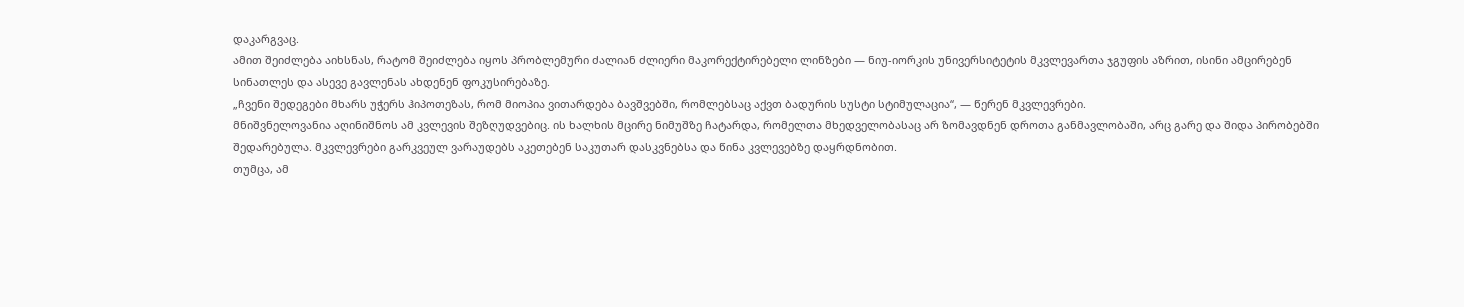დაკარგვაც.
ამით შეიძლება აიხსნას, რატომ შეიძლება იყოს პრობლემური ძალიან ძლიერი მაკორექტირებელი ლინზები — ნიუ-იორკის უნივერსიტეტის მკვლევართა ჯგუფის აზრით, ისინი ამცირებენ სინათლეს და ასევე გავლენას ახდენენ ფოკუსირებაზე.
„ჩვენი შედეგები მხარს უჭერს ჰიპოთეზას, რომ მიოპია ვითარდება ბავშვებში, რომლებსაც აქვთ ბადურის სუსტი სტიმულაცია“, — წერენ მკვლევრები.
მნიშვნელოვანია აღინიშნოს ამ კვლევის შეზღუდვებიც. ის ხალხის მცირე ნიმუშზე ჩატარდა, რომელთა მხედველობასაც არ ზომავდნენ დროთა განმავლობაში, არც გარე და შიდა პირობებში შედარებულა. მკვლევრები გარკვეულ ვარაუდებს აკეთებენ საკუთარ დასკვნებსა და წინა კვლევებზე დაყრდნობით.
თუმცა, ამ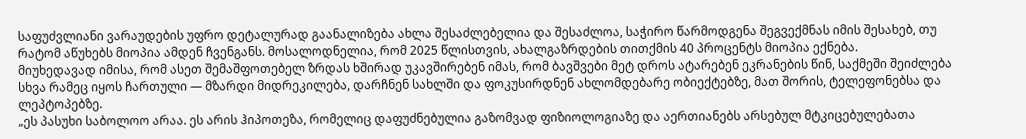საფუძვლიანი ვარაუდების უფრო დეტალურად გაანალიზება ახლა შესაძლებელია და შესაძლოა, საჭირო წარმოდგენა შეგვექმნას იმის შესახებ, თუ რატომ აწუხებს მიოპია ამდენ ჩვენგანს. მოსალოდნელია, რომ 2025 წლისთვის, ახალგაზრდების თითქმის 40 პროცენტს მიოპია ექნება.
მიუხედავად იმისა, რომ ასეთ შემაშფოთებელ ზრდას ხშირად უკავშირებენ იმას, რომ ბავშვები მეტ დროს ატარებენ ეკრანების წინ, საქმეში შეიძლება სხვა რამეც იყოს ჩართული — მზარდი მიდრეკილება, დარჩნენ სახლში და ფოკუსირდნენ ახლომდებარე ობიექტებზე, მათ შორის, ტელეფონებსა და ლეპტოპებზე.
„ეს პასუხი საბოლოო არაა. ეს არის ჰიპოთეზა, რომელიც დაფუძნებულია გაზომვად ფიზიოლოგიაზე და აერთიანებს არსებულ მტკიცებულებათა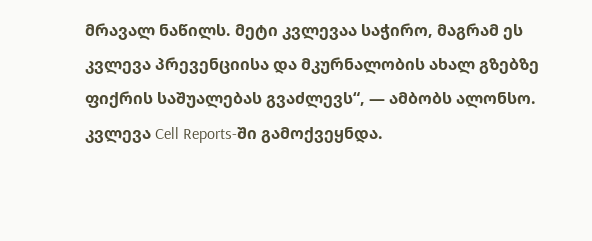მრავალ ნაწილს. მეტი კვლევაა საჭირო, მაგრამ ეს კვლევა პრევენციისა და მკურნალობის ახალ გზებზე ფიქრის საშუალებას გვაძლევს“, — ამბობს ალონსო.
კვლევა Cell Reports-ში გამოქვეყნდა.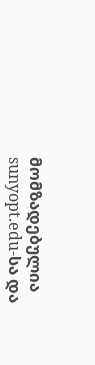მომზადებულია sunyopt.edu-სა და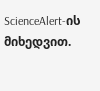ScienceAlert-ის მიხედვით.